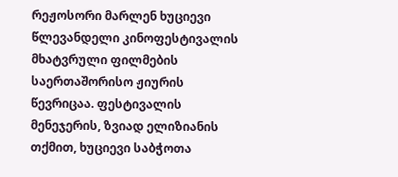რეჟოსორი მარლენ ხუციევი წლევანდელი კინოფესტივალის მხატვრული ფილმების საერთაშორისო ჟიურის წევრიცაა. ფესტივალის მენეჯერის, ზვიად ელიზიანის თქმით, ხუციევი საბჭოთა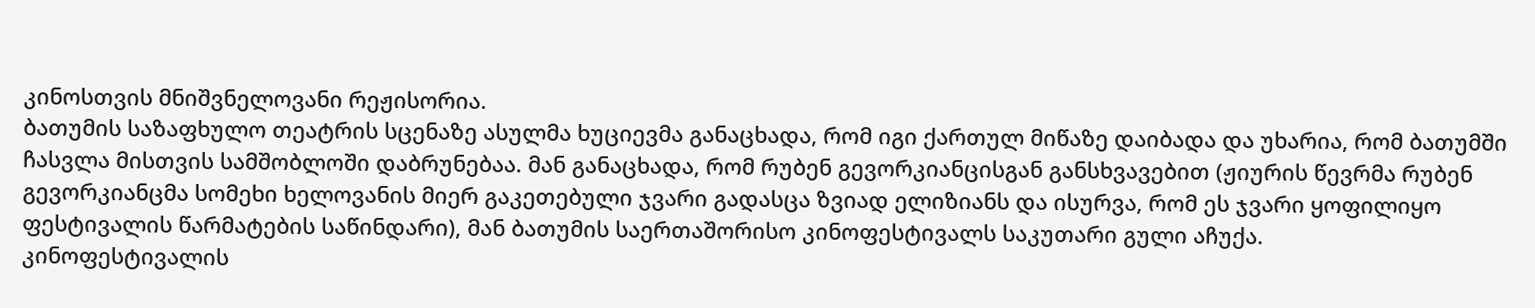კინოსთვის მნიშვნელოვანი რეჟისორია.
ბათუმის საზაფხულო თეატრის სცენაზე ასულმა ხუციევმა განაცხადა, რომ იგი ქართულ მიწაზე დაიბადა და უხარია, რომ ბათუმში ჩასვლა მისთვის სამშობლოში დაბრუნებაა. მან განაცხადა, რომ რუბენ გევორკიანცისგან განსხვავებით (ჟიურის წევრმა რუბენ გევორკიანცმა სომეხი ხელოვანის მიერ გაკეთებული ჯვარი გადასცა ზვიად ელიზიანს და ისურვა, რომ ეს ჯვარი ყოფილიყო ფესტივალის წარმატების საწინდარი), მან ბათუმის საერთაშორისო კინოფესტივალს საკუთარი გული აჩუქა.
კინოფესტივალის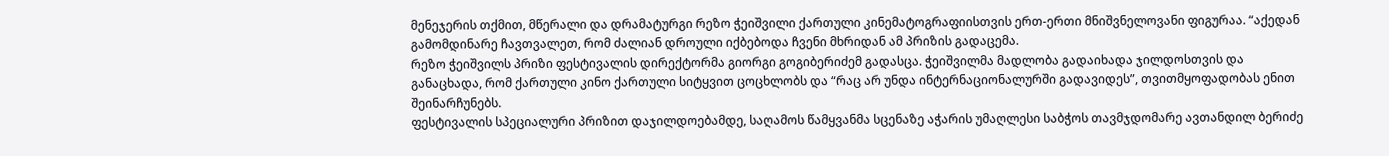მენეჯერის თქმით, მწერალი და დრამატურგი რეზო ჭეიშვილი ქართული კინემატოგრაფიისთვის ერთ-ერთი მნიშვნელოვანი ფიგურაა. “აქედან გამომდინარე ჩავთვალეთ, რომ ძალიან დროული იქბებოდა ჩვენი მხრიდან ამ პრიზის გადაცემა.
რეზო ჭეიშვილს პრიზი ფესტივალის დირექტორმა გიორგი გოგიბერიძემ გადასცა. ჭეიშვილმა მადლობა გადაიხადა ჯილდოსთვის და განაცხადა, რომ ქართული კინო ქართული სიტყვით ცოცხლობს და “რაც არ უნდა ინტერნაციონალურში გადავიდეს”, თვითმყოფადობას ენით შეინარჩუნებს.
ფესტივალის სპეციალური პრიზით დაჯილდოებამდე, საღამოს წამყვანმა სცენაზე აჭარის უმაღლესი საბჭოს თავმჯდომარე ავთანდილ ბერიძე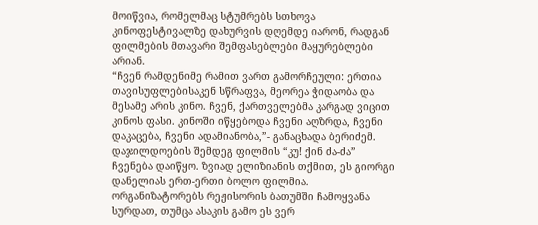მოიწვია, რომელმაც სტუმრებს სთხოვა კინოფესტივალზე დახურვის დღემდე იარონ, რადგან ფილმების მთავარი შემფასებლები მაყურებლები არიან.
“ჩვენ რამდენიმე რამით ვართ გამორჩეული: ერთია თავისუფლებისაკენ სწრაფვა, მეორეა ჭიდაობა და მესამე არის კინო. ჩვენ, ქართველებმა კარგად ვიცით კინოს ფასი. კინოში იწყებოდა ჩვენი აღზრდა, ჩვენი დაკაცება, ჩვენი ადამიანობა,”- განაცხადა ბერიძემ.
დაჯილდოების შემდეგ ფილმის “კუ! ქინ ძა-ძა” ჩვენება დაიწყო. ზვიად ელიზიანის თქმით, ეს გიორგი დანელიას ერთ-ერთი ბოლო ფილმია. ორგანიზატორებს რეჟისორის ბათუმში ჩამოყვანა სურდათ, თუმცა ასაკის გამო ეს ვერ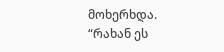მოხერხდა.
“რახან ეს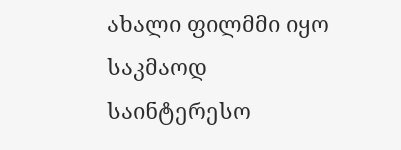ახალი ფილმმი იყო საკმაოდ საინტერესო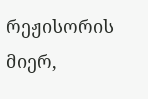რეჟისორის მიერ,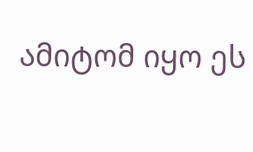ამიტომ იყო ეს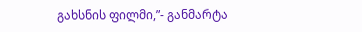გახსნის ფილმი,”- განმარტა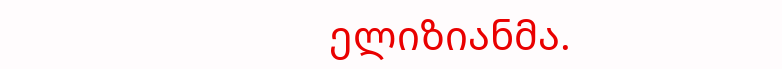ელიზიანმა.